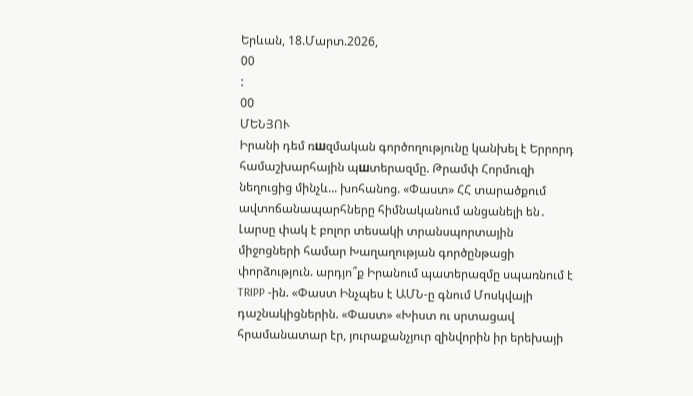Երևան, 18.Մարտ.2026,
00
:
00
ՄԵՆՅՈՒ
Իրանի դեմ ռшզմական գործողությունը կանխել է Երրորդ համաշխարհային պшտերազմը. Թրամփ Հորմուզի նեղուցից մինչև... խոհանոց. «Փաստ» ՀՀ տարածքում ավտոճանապարհները հիմնականում անցանելի են․ Լարսը փակ է բոլոր տեսակի տրանսպորտային միջոցների համար Խաղաղության գործընթացի փորձություն. արդյո՞ք Իրանում պատերազմը սպառնում է TRIPP -ին. «Փաստ Ինչպես է ԱՄՆ-ը գնում Մոսկվայի դաշնակիցներին. «Փաստ» «Խիստ ու սրտացավ հրամանատար էր, յուրաքանչյուր զինվորին իր երեխայի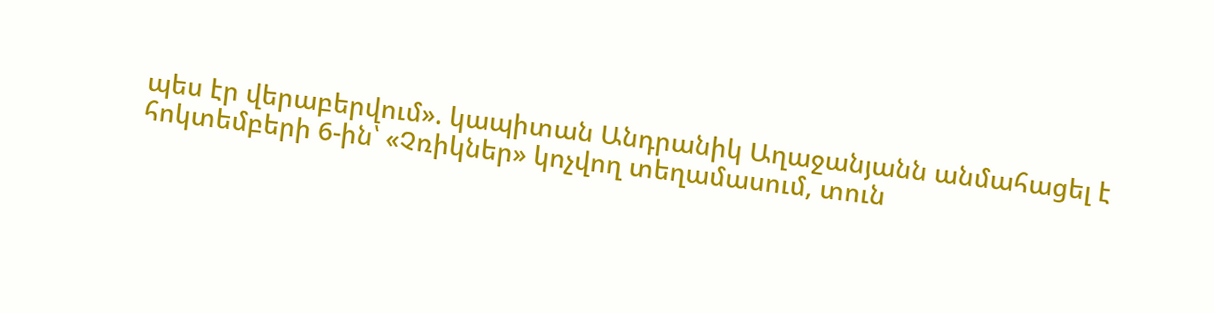պես էր վերաբերվում». կապիտան Անդրանիկ Աղաջանյանն անմահացել է հոկտեմբերի 6-ին՝ «Չռիկներ» կոչվող տեղամասում, տուն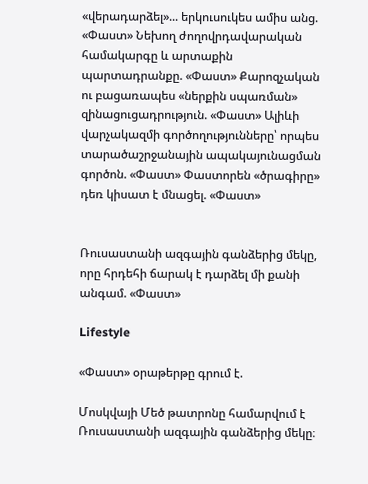«վերադարձել»... երկուսուկես ամիս անց. «Փաստ» Նեխող ժողովրդավարական համակարգը և արտաքին պարտադրանքը. «Փաստ» Քարոզչական ու բացառապես «ներքին սպառման» զինացուցադրություն. «Փաստ» Ալիևի վարչակազմի գործողությունները՝ որպես տարածաշրջանային ապակայունացման գործոն. «Փաստ» Փաստորեն «ծրագիրը» դեռ կիսատ է մնացել. «Փաստ»


Ռուսաստանի ազգային գանձերից մեկը, որը հրդեհի ճարակ է դարձել մի քանի անգամ. «Փաստ»

Lifestyle

«Փաստ» օրաթերթը գրում է.

Մոսկվայի Մեծ թատրոնը համարվում է Ռուսաստանի ազգային գանձերից մեկը։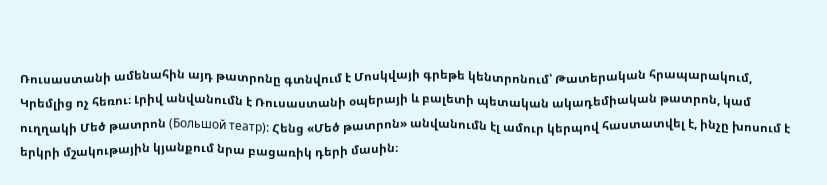Ռուսաստանի ամենահին այդ թատրոնը գտնվում է Մոսկվայի գրեթե կենտրոնում՝ Թատերական հրապարակում, Կրեմլից ոչ հեռու։ Լրիվ անվանումն է Ռուսաստանի օպերայի և բալետի պետական ակադեմիական թատրոն, կամ ուղղակի Մեծ թատրոն (Большой театр): Հենց «Մեծ թատրոն» անվանումն էլ ամուր կերպով հաստատվել է, ինչը խոսում է երկրի մշակութային կյանքում նրա բացառիկ դերի մասին։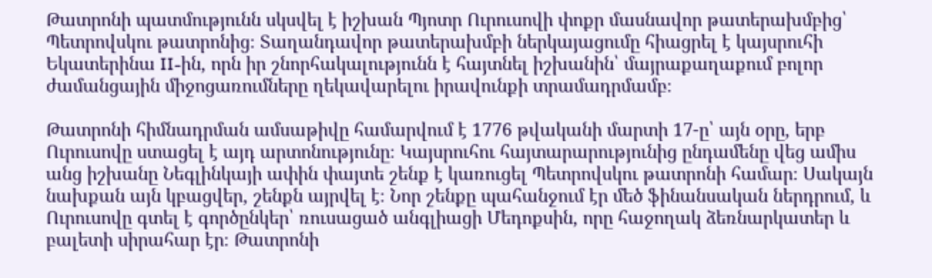Թատրոնի պատմությունն սկսվել է իշխան Պյոտր Ուրուսովի փոքր մասնավոր թատերախմբից՝ Պետրովսկու թատրոնից։ Տաղանդավոր թատերախմբի ներկայացումը հիացրել է կայսրուհի Եկատերինա II-ին, որն իր շնորհակալությունն է հայտնել իշխանին՝ մայրաքաղաքում բոլոր ժամանցային միջոցառումները ղեկավարելու իրավունքի տրամադրմամբ։

Թատրոնի հիմնադրման ամսաթիվը համարվում է 1776 թվականի մարտի 17-ը՝ այն օրը, երբ Ուրուսովը ստացել է այդ արտոնությունը։ Կայսրուհու հայտարարությունից ընդամենը վեց ամիս անց իշխանը Նեգլինկայի ափին փայտե շենք է կառուցել Պետրովսկու թատրոնի համար։ Սակայն նախքան այն կբացվեր, շենքն այրվել է։ Նոր շենքը պահանջում էր մեծ ֆինանսական ներդրում, և Ուրուսովը գտել է գործընկեր՝ ռուսացած անգլիացի Մեդոքսին, որը հաջողակ ձեռնարկատեր և բալետի սիրահար էր։ Թատրոնի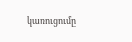կառուցումը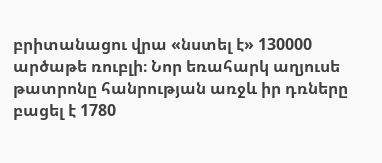բրիտանացու վրա «նստել է» 130000 արծաթե ռուբլի։ Նոր եռահարկ աղյուսե թատրոնը հանրության առջև իր դռները բացել է 1780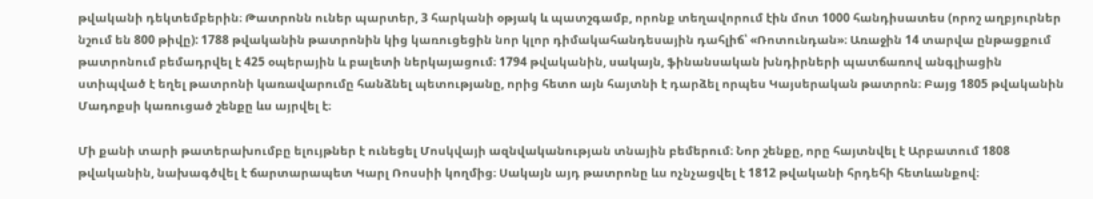թվականի դեկտեմբերին։ Թատրոնն ուներ պարտեր, 3 հարկանի օթյակ և պատշգամբ, որոնք տեղավորում էին մոտ 1000 հանդիսատես (որոշ աղբյուրներ նշում են 800 թիվը): 1788 թվականին թատրոնին կից կառուցեցին նոր կլոր դիմակահանդեսային դահլիճ՝ «Ռոտունդան»։ Առաջին 14 տարվա ընթացքում թատրոնում բեմադրվել է 425 օպերային և բալետի ներկայացում։ 1794 թվականին, սակայն, ֆինանսական խնդիրների պատճառով անգլիացին ստիպված է եղել թատրոնի կառավարումը հանձնել պետությանը, որից հետո այն հայտնի է դարձել որպես Կայսերական թատրոն։ Բայց 1805 թվականին Մադոքսի կառուցած շենքը ևս այրվել է։

Մի քանի տարի թատերախումբը ելույթներ է ունեցել Մոսկվայի ազնվականության տնային բեմերում։ Նոր շենքը, որը հայտնվել է Արբատում 1808 թվականին, նախագծվել է ճարտարապետ Կարլ Ռոսսիի կողմից։ Սակայն այդ թատրոնը ևս ոչնչացվել է 1812 թվականի հրդեհի հետևանքով։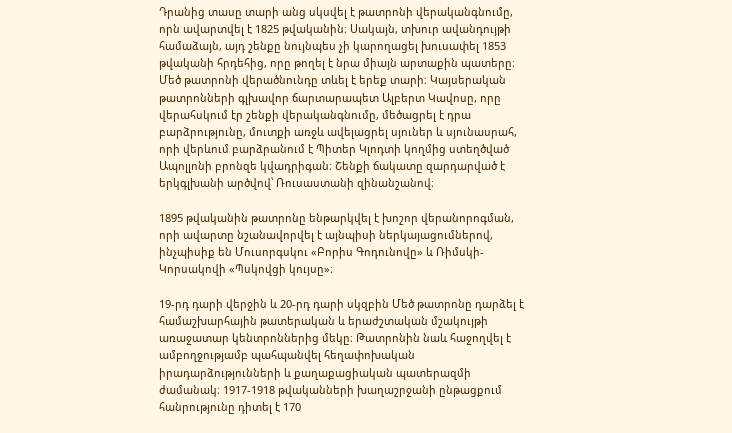Դրանից տասը տարի անց սկսվել է թատրոնի վերականգնումը, որն ավարտվել է 1825 թվականին։ Սակայն, տխուր ավանդույթի համաձայն, այդ շենքը նույնպես չի կարողացել խուսափել 1853 թվականի հրդեհից, որը թողել է նրա միայն արտաքին պատերը։ Մեծ թատրոնի վերածնունդը տևել է երեք տարի։ Կայսերական թատրոնների գլխավոր ճարտարապետ Ալբերտ Կավոսը, որը վերահսկում էր շենքի վերականգնումը, մեծացրել է դրա բարձրությունը, մուտքի առջև ավելացրել սյուներ և սյունասրահ, որի վերևում բարձրանում է Պիտեր Կլոդտի կողմից ստեղծված Ապոլլոնի բրոնզե կվադրիգան։ Շենքի ճակատը զարդարված է երկգլխանի արծվով՝ Ռուսաստանի զինանշանով։

1895 թվականին թատրոնը ենթարկվել է խոշոր վերանորոգման, որի ավարտը նշանավորվել է այնպիսի ներկայացումներով, ինչպիսիք են Մուսորգսկու «Բորիս Գոդունովը» և Ռիմսկի-Կորսակովի «Պսկովցի կույսը»։

19-րդ դարի վերջին և 20-րդ դարի սկզբին Մեծ թատրոնը դարձել է համաշխարհային թատերական և երաժշտական մշակույթի առաջատար կենտրոններից մեկը։ Թատրոնին նաև հաջողվել է ամբողջությամբ պահպանվել հեղափոխական իրադարձությունների և քաղաքացիական պատերազմի ժամանակ։ 1917-1918 թվականների խաղաշրջանի ընթացքում հանրությունը դիտել է 170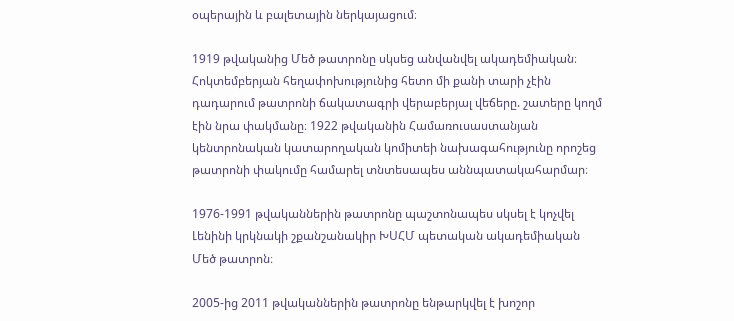օպերային և բալետային ներկայացում։

1919 թվականից Մեծ թատրոնը սկսեց անվանվել ակադեմիական։ Հոկտեմբերյան հեղափոխությունից հետո մի քանի տարի չէին դադարում թատրոնի ճակատագրի վերաբերյալ վեճերը. շատերը կողմ էին նրա փակմանը։ 1922 թվականին Համառուսաստանյան կենտրոնական կատարողական կոմիտեի նախագահությունը որոշեց թատրոնի փակումը համարել տնտեսապես աննպատակահարմար։

1976-1991 թվականներին թատրոնը պաշտոնապես սկսել է կոչվել Լենինի կրկնակի շքանշանակիր ԽՍՀՄ պետական ակադեմիական Մեծ թատրոն։

2005-ից 2011 թվականներին թատրոնը ենթարկվել է խոշոր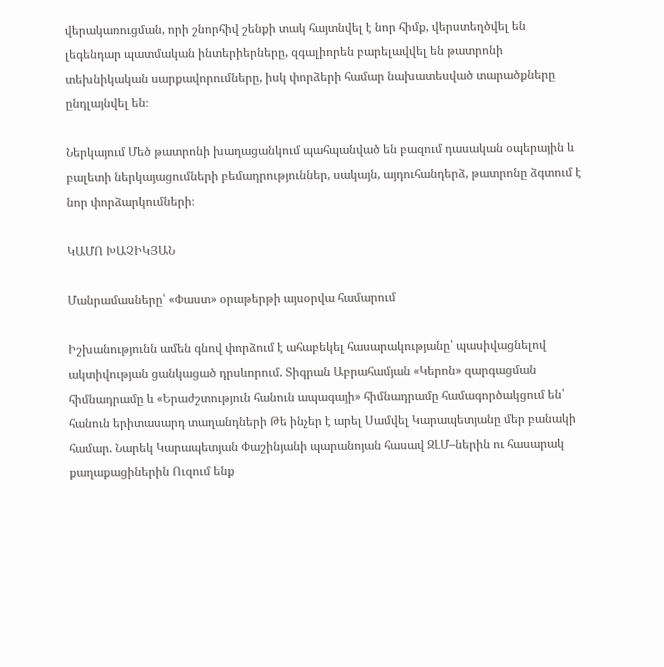վերակառուցման, որի շնորհիվ շենքի տակ հայտնվել է նոր հիմք, վերստեղծվել են լեգենդար պատմական ինտերիերները, զգալիորեն բարելավվել են թատրոնի տեխնիկական սարքավորումները, իսկ փորձերի համար նախատեսված տարածքները ընդլայնվել են։

Ներկայում Մեծ թատրոնի խաղացանկում պահպանված են բազում դասական օպերային և բալետի ներկայացումների բեմադրություններ, սակայն, այդուհանդերձ, թատրոնը ձգտում է նոր փորձարկումների։

ԿԱՄՈ ԽԱՉԻԿՅԱՆ

Մանրամասները՝ «Փաստ» օրաթերթի այսօրվա համարում

Իշխանությունն ամեն գնով փորձում է ահաբեկել հասարակությանը՝ պասիվացնելով ակտիվության ցանկացած դրսևորում. Տիգրան Աբրահամյան «Կերոն» զարգացման հիմնադրամը և «Երաժշտություն հանուն ապագայի» հիմնադրամը համագործակցում են՝ հանուն երիտասարդ տաղանդների Թե ինչեր է արել Սամվել Կարապետյանը մեր բանակի համար. Նարեկ Կարապետյան Փաշինյանի պարանոյան հասավ ԶԼՄ–ներին ու հասարակ քաղաքացիներին Ուզում ենք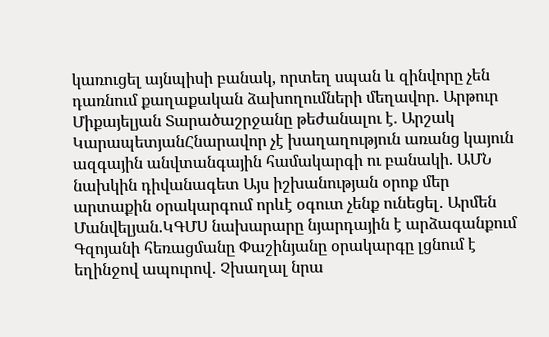կառուցել այնպիսի բանակ, որտեղ սպան և զինվորը չեն դառնում քաղաքական ձախողումների մեղավոր. Արթուր Միքայելյան Տարածաշրջանը թեժանալու է. Արշակ ԿարապետյանՀնարավոր չէ խաղաղություն առանց կայուն ազգային անվտանգային համակարգի ու բանակի. ԱՄՆ նախկին դիվանագետ Այս իշխանության օրոք մեր արտաքին օրակարգում որևէ օգուտ չենք ունեցել․ Արմեն Մանվելյան.ԿԳՄՍ նախարարը նյարդային է արձագանքում Գզոյանի հեռացմանը Փաշինյանը օրակարգը լցնում է եղինջով ապուրով․ Չխաղալ նրա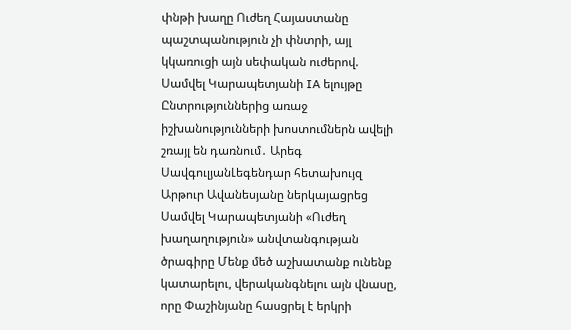փնթի խաղը Ուժեղ Հայաստանը պաշտպանություն չի փնտրի, այլ կկառուցի այն սեփական ուժերով. Սամվել Կարապետյանի IA ելույթը Ընտրություններից առաջ իշխանությունների խոստումներն ավելի շռայլ են դառնում․ Արեգ ՍավգուլյանԼեգենդար հետախույզ Արթուր Ավանեսյանը ներկայացրեց Սամվել Կարապետյանի «Ուժեղ խաղաղություն» անվտանգության ծրագիրը Մենք մեծ աշխատանք ունենք կատարելու, վերականգնելու այն վնասը, որը Փաշինյանը հասցրել է երկրի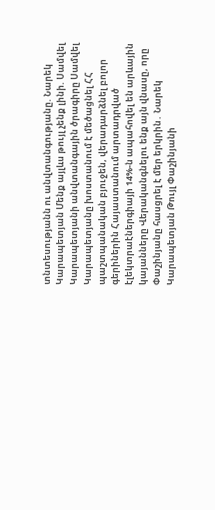տնտեսությանն ու անվտանգությանը. Նարեկ Կարապետյան Մենք այլևս թույլ չենք լինի. Սամվել Կարապետյանի անվտանգային ծրագիրը Սամվել Կարապետյանը խոստանում է մեծացնել ՀՀ պաշտպանական բյուջեն, վերադարձնել բոլոր գերիներին Հայաստանում արտադրված էլեկտրաէներգիայի 14%-ն ապահովել են արևային կայանները Վերականգնելու ենք այն վնասը, որը Փաշինյանը հասցրել է մեր երկրին․ Նարեկ Կարապետյան Թույլ Փաշինյանի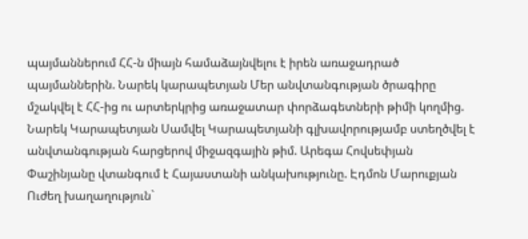պայմաններում ՀՀ-ն միայն համաձայնվելու է իրեն առաջադրած պայմաններին. Նարեկ կարապետյան Մեր անվտանգության ծրագիրը մշակվել է ՀՀ-ից ու արտերկրից առաջատար փորձագետների թիմի կողմից. Նարեկ Կարապետյան Սամվել Կարապետյանի գլխավորությամբ ստեղծվել է անվտանգության հարցերով միջազգային թիմ. Արեգա Հովսեփյան Փաշինյանը վտանգում է Հայաստանի անկախությունը. Էդմոն Մարուքյան Ուժեղ խաղաղություն`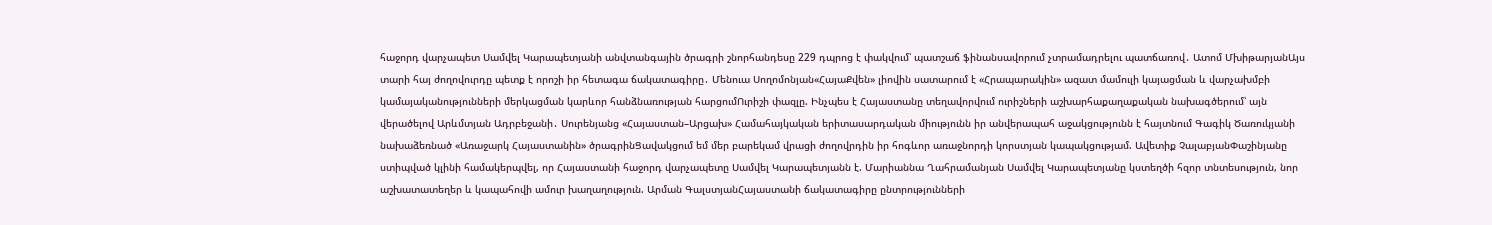հաջորդ վարչապետ Սամվել Կարապետյանի անվտանգային ծրագրի շնորհանդեսը 229 դպրոց է փակվում՝ պատշաճ ֆինանսավորում չտրամադրելու պատճառով․ Ատոմ ՄխիթարյանԱյս տարի հայ ժողովուրդը պետք է որոշի իր հետագա ճակատագիրը․ Մենուա Սողոմոնյան«ՀայաՔվեն» լիովին սատարում է «Հրապարակին» ազատ մամուլի կայացման և վարչախմբի կամայականությունների մերկացման կարևոր հանձնառության հարցումՈւրիշի փազլը. Ինչպես է Հայաստանը տեղավորվում ուրիշների աշխարհաքաղաքական նախագծերում՝ այն վերածելով Արևմտյան Ադրբեջանի․ Սուրենյանց «Հայաստան–Արցախ» Համահայկական երիտասարդական միությունն իր անվերապահ աջակցությունն է հայտնում Գագիկ Ծառուկյանի նախաձեռնած «Առաջարկ Հայաստանին» ծրագրինՑավակցում եմ մեր բարեկամ վրացի ժողովրդին իր հոգևոր առաջնորդի կորստյան կապակցությամ. Ավետիք ՉալաբյանՓաշինյանը ստիպված կլինի համակերպվել, որ Հայաստանի հաջորդ վարչապետը Սամվել Կարապետյանն է. Մարիաննա Ղահրամանյան Սամվել Կարապետյանը կստեղծի հզոր տնտեսություն, նոր աշխատատեղեր և կապահովի ամուր խաղաղություն. Արման ԳալստյանՀայաստանի ճակատագիրը ընտրությունների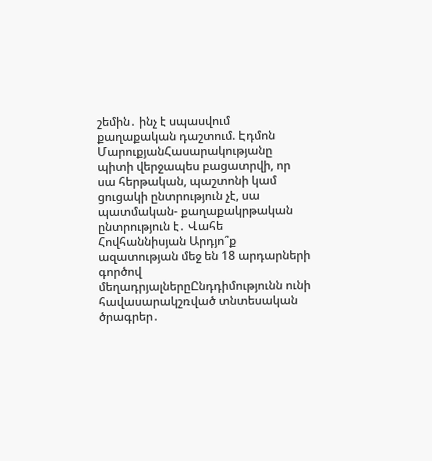շեմին․ ինչ է սպասվում քաղաքական դաշտում. Էդմոն ՄարուքյանՀասարակությանը պիտի վերջապես բացատրվի, որ սա հերթական, պաշտոնի կամ ցուցակի ընտրություն չէ, սա պատմական- քաղաքակրթական ընտրություն է․ Վահե Հովհաննիսյան Արդյո՞ք ազատության մեջ են 18 արդարների գործով մեղադրյալներըԸնդդիմությունն ունի հավասարակշռված տնտեսական ծրագրեր․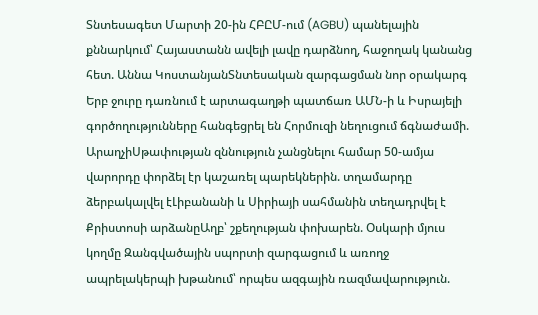Տնտեսագետ Մարտի 20-ին ՀԲԸՄ-ում (AGBU) պանելային քննարկում՝ Հայաստանն ավելի լավը դարձնող, հաջողակ կանանց հետ. Աննա ԿոստանյանՏնտեսական զարգացման նոր օրակարգ Երբ ջուրը դառնում է արտագաղթի պատճառ ԱՄՆ-ի և Իսրայելի գործողությունները հանգեցրել են Հորմուզի նեղուցում ճգնաժամի. ԱրաղչիՍթափության զննություն չանցնելու համար 50-ամյա վարորդը փորձել էր կաշառել պարեկներին. տղամարդը ձերբակալվել էԼիբանանի և Սիրիայի սահմանին տեղադրվել է Քրիստոսի արձանըԱղբ՝ շքեղության փոխարեն. Օսկարի մյուս կողմը Զանգվածային սպորտի զարգացում և առողջ ապրելակերպի խթանում՝ որպես ազգային ռազմավարություն.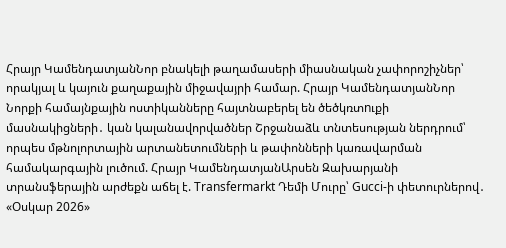Հրայր ԿամենդատյանՆոր բնակելի թաղամասերի միասնական չափորոշիչներ՝ որակյալ և կայուն քաղաքային միջավայրի համար. Հրայր ԿամենդատյանՆոր Նորքի համայնքային ոստիկանները հայտնաբերել են ծեծկռտnւքի մասնակիցների․ կան կալանավորվածներ Շրջանաձև տնտեսության ներդրում՝ որպես մթնոլորտային արտանետումների և թափոնների կառավարման համակարգային լուծում. Հրայր ԿամենդատյանԱրսեն Զախարյանի տրանսֆերային արժեքն աճել է. Transfermarkt Դեմի Մուրը՝ Gucci-ի փետուրներով․ «Օսկար 2026»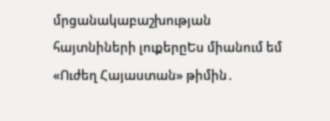մրցանակաբաշխության հայտնիների լուքերըԵս միանում եմ «Ուժեղ Հայաստան» թիմին․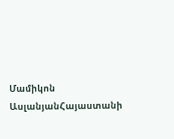Մամիկոն ԱսլանյանՀայաստանի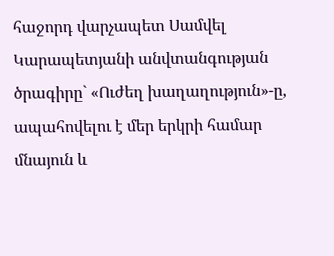հաջորդ վարչապետ Սամվել Կարապետյանի անվտանգության ծրագիրը` «Ուժեղ խաղաղություն»-ը, ապահովելու է մեր երկրի համար մնայուն և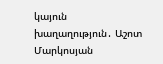կայուն խաղաղություն․ Աշոտ Մարկոսյան